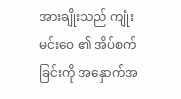အားချိုးသည် ကျုံးမင်းဝေ ၏ အိပ်စက်ခြင်းကို အနှောက်အ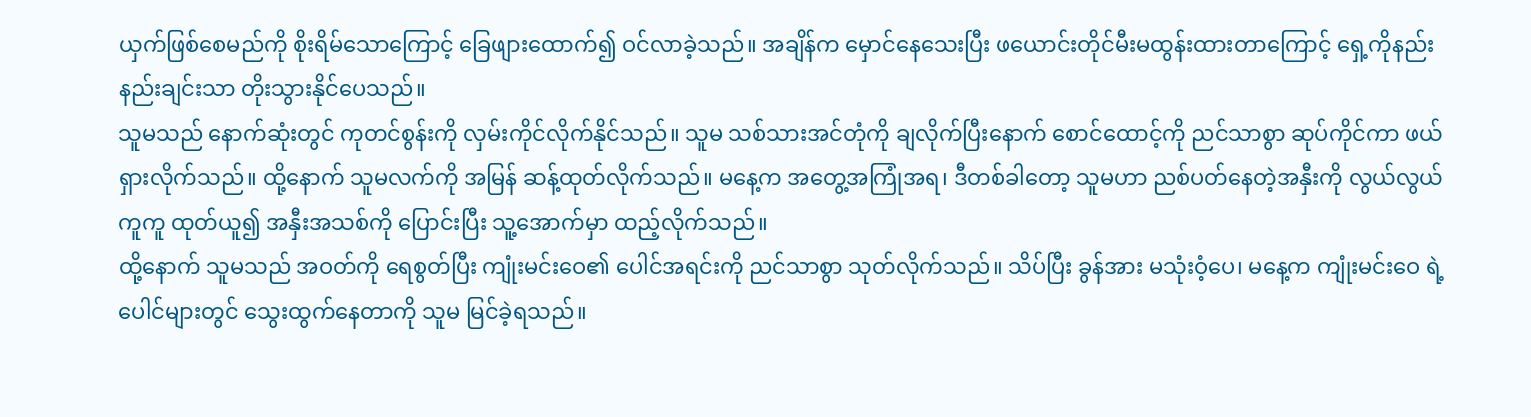ယှက်ဖြစ်စေမည်ကို စိုးရိမ်သောကြောင့် ခြေဖျားထောက်၍ ဝင်လာခဲ့သည်။ အချိန်က မှောင်နေသေးပြီး ဖယောင်းတိုင်မီးမထွန်းထားတာကြောင့် ရှေ့ကိုနည်းနည်းချင်းသာ တိုးသွားနိုင်ပေသည်။
သူမသည် နောက်ဆုံးတွင် ကုတင်စွန်းကို လှမ်းကိုင်လိုက်နိုင်သည်။ သူမ သစ်သားအင်တုံကို ချလိုက်ပြီးနောက် စောင်ထောင့်ကို ညင်သာစွာ ဆုပ်ကိုင်ကာ ဖယ်ရှားလိုက်သည်။ ထို့နောက် သူမလက်ကို အမြန် ဆန့်ထုတ်လိုက်သည်။ မနေ့က အတွေ့အကြုံအရ၊ ဒီတစ်ခါတော့ သူမဟာ ညစ်ပတ်နေတဲ့အနှီးကို လွယ်လွယ်ကူကူ ထုတ်ယူ၍ အနှီးအသစ်ကို ပြောင်းပြီး သူ့အောက်မှာ ထည့်လိုက်သည်။
ထို့နောက် သူမသည် အဝတ်ကို ရေစွတ်ပြီး ကျုံးမင်းဝေ၏ ပေါင်အရင်းကို ညင်သာစွာ သုတ်လိုက်သည်။ သိပ်ပြီး ခွန်အား မသုံးဝံ့ပေ၊ မနေ့က ကျုံးမင်းဝေ ရဲ့ပေါင်များတွင် သွေးထွက်နေတာကို သူမ မြင်ခဲ့ရသည်။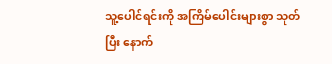သူ့ပေါင်ရင်းကို အကြိမ်ပေါင်းများစွာ သုတ်ပြီး နောက်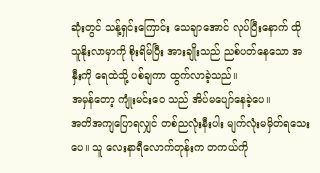ဆုံးတွင် သန့်ရှင်းကြောင်း သေချာအောင် လုပ်ပြီးနောက် ထိုသူနိုးလာမှာကို စိုးရိမ်ပြီး အားချိုးသည် ညစ်ပတ်နေသော အနှီးကို ရေထဲသို့ ပစ်ချကာ ထွက်လာခဲ့သည်။
အမှန်တော့ ကျုံးမင်းဝေ သည် အိပ်မပျော်နေခဲ့ပေ။
အတိအကျပြောရလျှင် တစ်ညလုံးနီးပါး မျက်လုံးမမှိတ်ရသေးပေ။ သူ လေးနာရီလောက်တုန်းက တကယ်ကို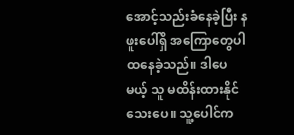အောင့်သည်းခံနေခဲ့ပြီး နဖူးပေါ်ရှိ အကြောတွေပါ ထနေခဲ့သည်။ ဒါပေမယ့် သူ မထိန်းထားနိုင်သေးပေ။ သူ့ပေါင်က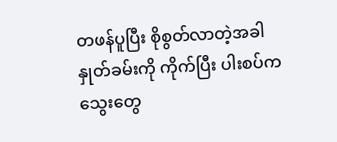တဖန်ပူပြီး စိုစွတ်လာတဲ့အခါ နှုတ်ခမ်းကို ကိုက်ပြီး ပါးစပ်က သွေးတွေ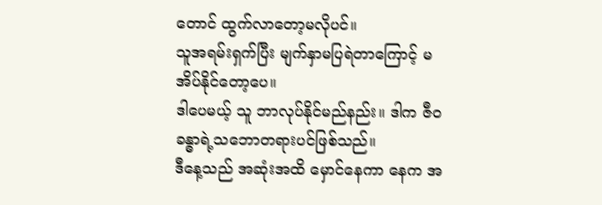တောင် ထွက်လာတော့မလိုပင်။
သူအရမ်းရှက်ပြီး မျက်နှာမပြရဲတာကြောင့် မအိပ်နိုင်တော့ပေ။
ဒါပေမယ့် သူ ဘာလုပ်နိုင်မည်နည်း။ ဒါက ဇီဝခန္ဓာရဲ့သဘောတရားပင်ဖြစ်သည်။
ဒီနေ့သည် အဆုံးအထိ မှောင်နေကာ နေက အ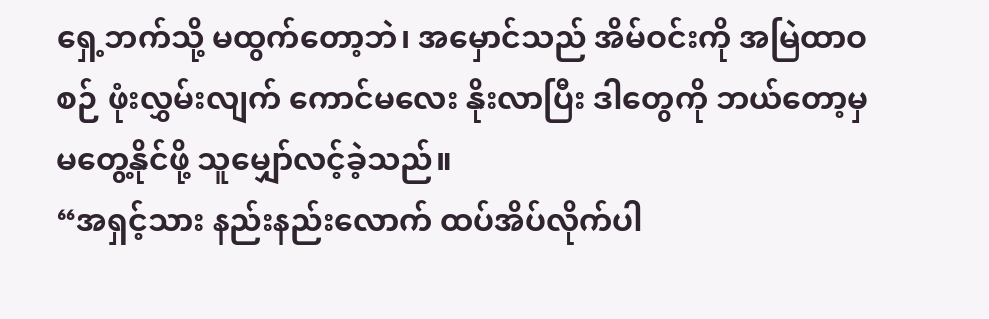ရှေ့ဘက်သို့ မထွက်တော့ဘဲ၊ အမှောင်သည် အိမ်ဝင်းကို အမြဲထာဝစဉ် ဖုံးလွှမ်းလျက် ကောင်မလေး နိုးလာပြီး ဒါတွေကို ဘယ်တော့မှ မတွေ့နိုင်ဖို့ သူမျှော်လင့်ခဲ့သည်။
“အရှင့်သား နည်းနည်းလောက် ထပ်အိပ်လိုက်ပါ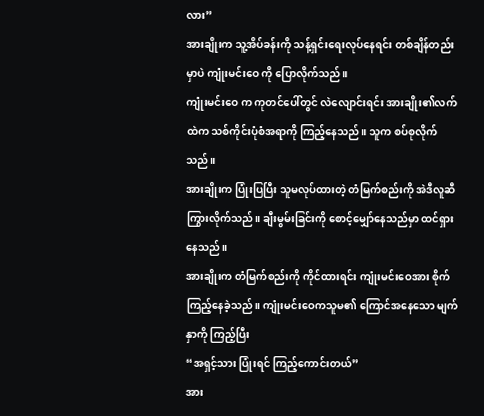လား”
အားချိုးက သူ့အိပ်ခန်းကို သန့်ရှင်းရေးလုပ်နေရင်း တစ်ချိန်တည်းမှာပဲ ကျုံးမင်းဝေ ကို ပြောလိုက်သည်။
ကျုံးမင်းဝေ က ကုတင်ပေါ်တွင် လဲလျောင်းရင်း အားချိုး၏လက်ထဲက သစ်ကိုင်းပုံစံအရာကို ကြည့်နေသည်။ သူက စပ်စုလိုက်သည်။
အားချိုးက ပြုံးပြပြီး သူမလုပ်ထားတဲ့ တံမြက်စည်းကို အဲဒီလူဆီ ကြွားလိုက်သည်။ ချီးမွမ်းခြင်းကို စောင့်မျှော်နေသည်မှာ ထင်ရှားနေသည်။
အားချိုးက တံမြက်စည်းကို ကိုင်ထားရင်း ကျုံးမင်းဝေအား စိုက်ကြည့်နေခဲ့သည်။ ကျုံးမင်းဝေကသူမ၏ ကြောင်အနေသော မျက်နှာကို ကြည့်ပြီး
“အရှင့်သား ပြုံးရင် ကြည့်ကောင်းတယ်”
အား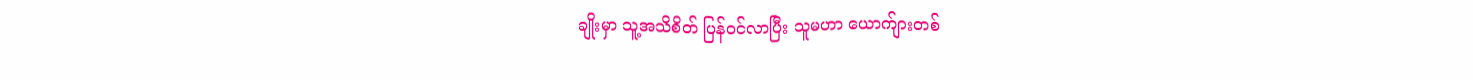ချိုးမှာ သူ့အသိစိတ် ပြန်ဝင်လာပြီး သူမဟာ ယောက်ျားတစ်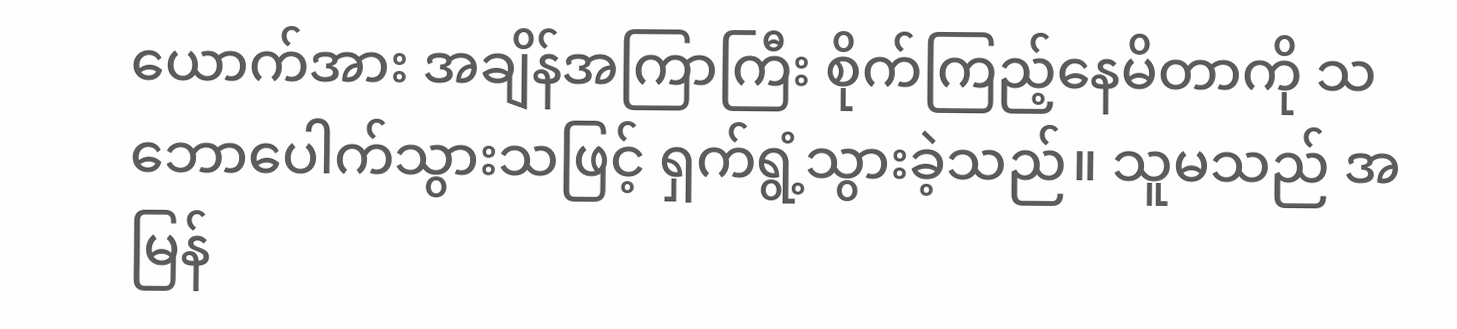ယောက်အား အချိန်အကြာကြီး စိုက်ကြည့်နေမိတာကို သဘောပေါက်သွားသဖြင့် ရှက်ရွံ့သွားခဲ့သည်။ သူမသည် အမြန်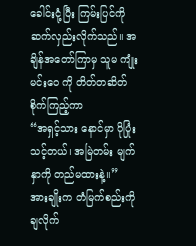ခေါင်းငုံ့ပြီး ကြမ်းပြင်ကို ဆက်လှည်းလိုက်သည်။ အချိန်အတော်ကြာမှ သူမ ကျုံးမင်းဝေ ကို တိတ်တဆိတ် စိုက်ကြည့်ကာ
“အရှင့်သား နောင်မှာ ပိုပြုံးသင့်တယ်၊ အမြဲတမ်း မျက်နှာကို တည်မထားနဲ့။”
အားချိုးက တံမြက်စည်းကို ချလိုက်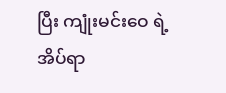ပြီး ကျုံးမင်းဝေ ရဲ့ အိပ်ရာ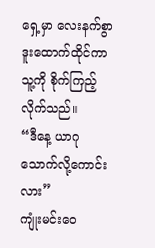ရှေ့မှာ လေးနက်စွာ ဒူးထောက်ထိုင်ကာ သူ့ကို စိုက်ကြည့်လိုက်သည်။
“ဒီနေ့ ယာဂုသောက်လို့ကောင်းလား”
ကျုံးမင်းဝေ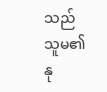သည် သူမ၏ နု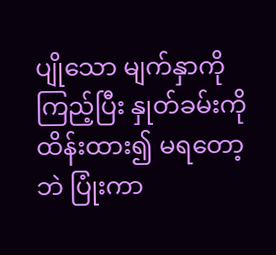ပျိုသော မျက်နှာကို ကြည့်ပြီး နှုတ်ခမ်းကို ထိန်းထား၍ မရတော့ဘဲ ပြုံးကာ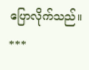ပြောလိုက်သည်။
***